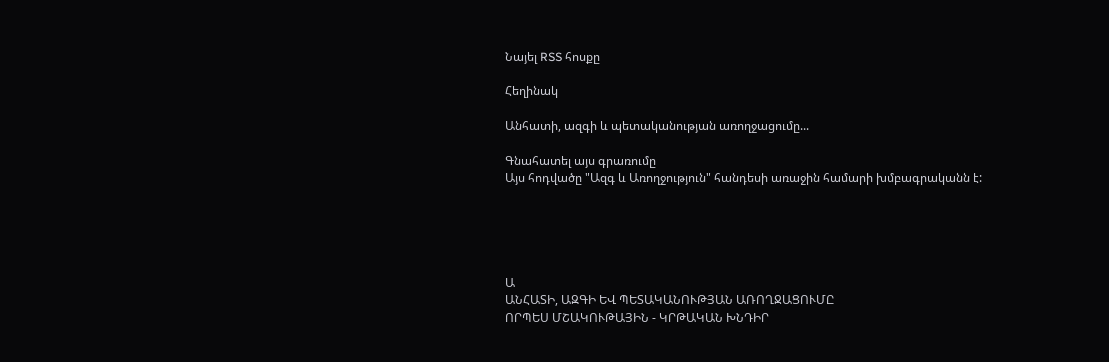Նայել RSS հոսքը

Հեղինակ

Անհատի, ազգի և պետականության առողջացումը...

Գնահատել այս գրառումը
Այս հոդվածը "Ազգ և Առողջություն" հանդեսի առաջին համարի խմբագրականն է:





Ա
ԱՆՀԱՏԻ, ԱԶԳԻ ԵՎ ՊԵՏԱԿԱՆՈՒԹՅԱՆ ԱՌՈՂՋԱՑՈՒՄԸ
ՈՐՊԵՍ ՄՇԱԿՈՒԹԱՅԻՆ - ԿՐԹԱԿԱՆ ԽՆԴԻՐ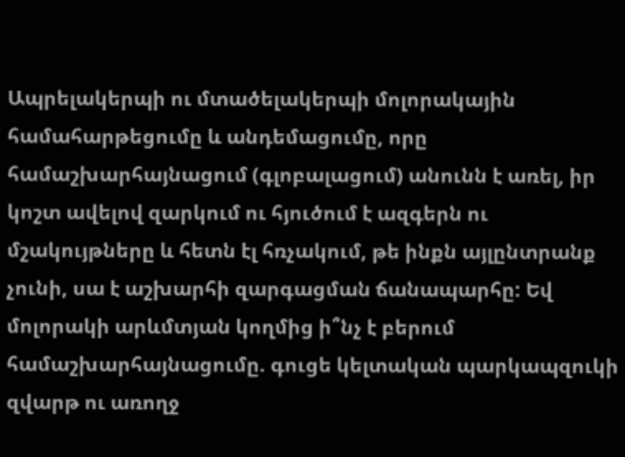Ապրելակերպի ու մտածելակերպի մոլորակային համահարթեցումը և անդեմացումը, որը համաշխարհայնացում (գլոբալացում) անունն է առել, իր կոշտ ավելով զարկում ու հյուծում է ազգերն ու մշակույթները և հետն էլ հռչակում, թե ինքն այլընտրանք չունի, սա է աշխարհի զարգացման ճանապարհը: Եվ մոլորակի արևմտյան կողմից ի՞նչ է բերում համաշխարհայնացումը. գուցե կելտական պարկապզուկի զվարթ ու առողջ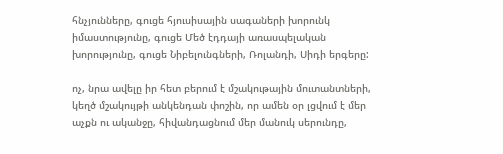հնչյունները, գուցե հյուսիսային սագաների խորունկ իմաստությունը, գուցե Մեծ էդդայի առասպելական խորությունը, գուցե Նիբելունգների, Ռոլանդի, Սիդի երգերը:

ոչ, նրա ավելը իր հետ բերում է մշակութային մուտանտների, կեղծ մշակույթի անկենդան փոշին, որ ամեն օր լցվում է մեր աչքն ու ականջը, հիվանդացնում մեր մանուկ սերունդը,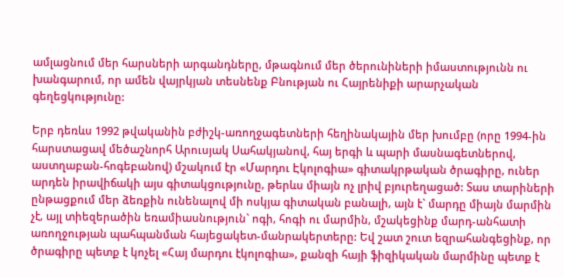ամլացնում մեր հարսների արգանդները, մթագնում մեր ծերունիների իմաստությունն ու խանգարում, որ ամեն վայրկյան տեսնենք Բնության ու Հայրենիքի արարչական գեղեցկությունը:

Երբ դեռևս 1992 թվականին բժիշկ-առողջագետների հեղինակային մեր խումբը (որը 1994-ին հարստացավ մեծաշնորհ Արուսյակ Սահակյանով, հայ երգի և պարի մասնագետներով, աստղաբան-հոգեբանով) մշակում էր «Մարդու Էկոլոգիա» գիտակրթական ծրագիրը, ուներ արդեն իրավիճակի այս գիտակցությունը, թերևս միայն ոչ լրիվ բյուրեղացած: Տաս տարիների ընթացքում մեր ձեռքին ունենալով մի ոսկյա գիտական բանալի, այն է` մարդը միայն մարմին չէ, այլ տիեզերածին եռամիասնություն` ոգի, հոգի ու մարմին, մշակեցինք մարդ-անհատի առողջության պահպանման հայեցակետ-մանրակերտերը: Եվ շատ շուտ եզրահանգեցինք, որ ծրագիրը պետք է կոչել «Հայ մարդու էկոլոգիա», քանզի հայի ֆիզիկական մարմինը պետք է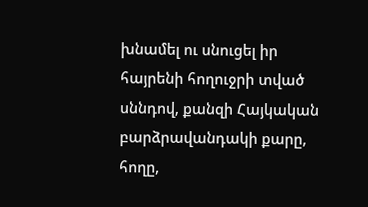խնամել ու սնուցել իր հայրենի հողուջրի տված սննդով, քանզի Հայկական բարձրավանդակի քարը, հողը,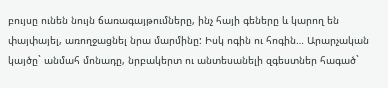բույսը ունեն նույն ճառագայթումները, ինչ հայի գեները և կարող են փայփայել, առողջացնել նրա մարմինը: Իսկ ոգին ու հոգին… Արարչական կայծը` անմահ մոնադը, նրբակերտ ու անտեսանելի զգեստներ հագած`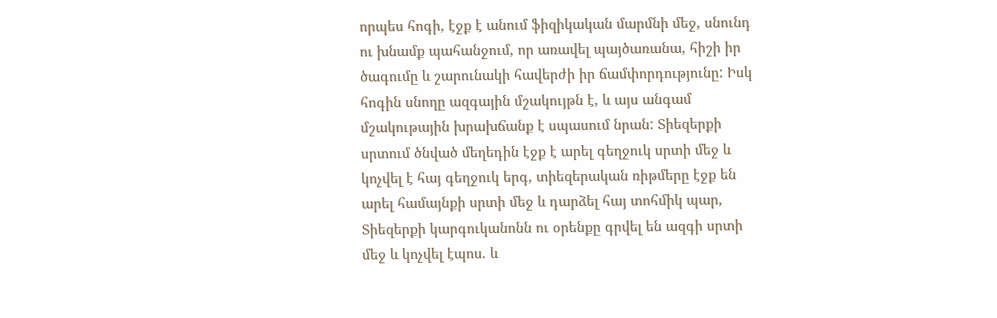որպես հոգի, էջք է անում ֆիզիկական մարմնի մեջ, սնունդ ու խնամք պահանջում, որ առավել պայծառանա, հիշի իր ծագումը և շարունակի հավերժի իր ճամփորդությունը: Իսկ հոգին սնողը ազգային մշակույթն է, և այս անգամ մշակութային խրախճանք է սպասում նրան: Տիեզերքի սրտում ծնված մեղեդին էջք է արել գեղջուկ սրտի մեջ և կոչվել է հայ գեղջուկ երգ, տիեզերական ռիթմերը էջք են արել համայնքի սրտի մեջ և դարձել հայ տոհմիկ պար, Տիեզերքի կարգուկանոնն ու օրենքը գրվել են ազգի սրտի մեջ և կոչվել էպոս. և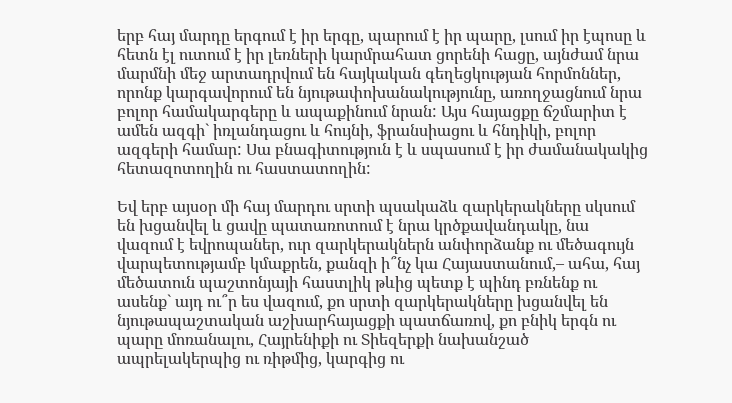երբ հայ մարդը երգում է իր երգը, պարում է իր պարը, լսում իր էպոսը և հետն էլ ուտում է իր լեռների կարմրահատ ցորենի հացը, այնժամ նրա մարմնի մեջ արտադրվում են հայկական գեղեցկության հորմոններ, որոնք կարգավորում են նյութափոխանակությունը, առողջացնում նրա բոլոր համակարգերը և ապաքինում նրան: Այս հայացքը ճշմարիտ է ամեն ազգի` իռլանդացու և հույնի, ֆրանսիացու և հնդիկի, բոլոր ազգերի համար: Սա բնագիտություն է և սպասում է իր ժամանակակից հետազոտողին ու հաստատողին:

Եվ երբ այսօր մի հայ մարդու սրտի պսակաձև զարկերակները սկսում են խցանվել և ցավը պատառոտում է նրա կրծքավանդակը, նա վազում է եվրոպաներ, ուր զարկերակներն անփորձանք ու մեծագույն վարպետությամբ կմաքրեն, քանզի ի՞նչ կա Հայաստանում,– ահա, հայ մեծատուն պաշտոնյայի հաստլիկ թևից պետք է պինդ բռնենք ու ասենք` այդ ու՞ր ես վազում, քո սրտի զարկերակները խցանվել են նյութապաշտական աշխարհայացքի պատճառով, քո բնիկ երգն ու պարը մոռանալու, Հայրենիքի ու Տիեզերքի նախանշած ապրելակերպից ու ռիթմից, կարգից ու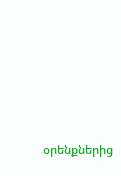օրենքներից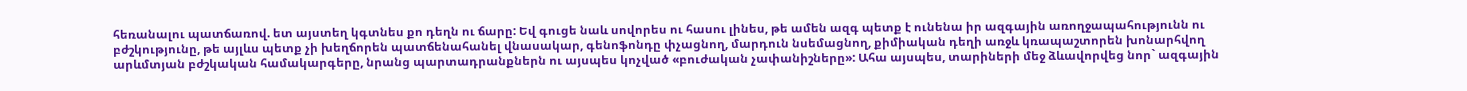հեռանալու պատճառով. ետ այստեղ կգտնես քո դեղն ու ճարը: Եվ գուցե նաև սովորես ու հասու լինես, թե ամեն ազգ պետք է ունենա իր ազգային առողջապահությունն ու բժշկությունը, թե այլևս պետք չի խեղճորեն պատճենահանել վնասակար, գենոֆոնդը փչացնող, մարդուն նսեմացնող, քիմիական դեղի առջև կռապաշտորեն խոնարհվող արևմտյան բժշկական համակարգերը, նրանց պարտադրանքներն ու այսպես կոչված «բուժական չափանիշները»: Ահա այսպես, տարիների մեջ ձևավորվեց նոր` ազգային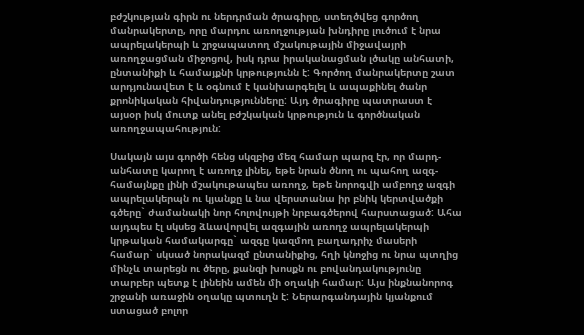բժշկության գիրն ու ներդրման ծրագիրը, ստեղծվեց գործող մանրակերտը, որը մարդու առողջության խնդիրը լուծում է նրա ապրելակերպի և շրջապատող մշակութային միջավայրի առողջացման միջոցով, իսկ դրա իրականացման լծակը անհատի, ընտանիքի և համայքնի կրթությունն է: Գործող մանրակերտը շատ արդյունավետ է և օգնում է կանխարգելել և ապաքինել ծանր քրոնիկական հիվանդությունները: Այդ ծրագիրը պատրաստ է այսօր իսկ մուտք անել բժշկական կրթություն և գործնական առողջապահություն:

Սակայն այս գործի հենց սկզբից մեզ համար պարզ էր, որ մարդ-անհատը կարող է առողջ լինել, եթե նրան ծնող ու պահող ազգ- համայնքը լինի մշակութապես առողջ, եթե նորոգվի ամբողջ ազգի ապրելակերպն ու կյանքը և նա վերստանա իր բնիկ կերտվածքի գծերը` ժամանակի նոր հոլովույթի նրբագծերով հարստացած: Ահա այդպես էլ սկսեց ձևավորվել ազգային առողջ ապրելակերպի կրթական համակարգը` ազգը կազմող բաղադրիչ մասերի համար` սկսած նորակազմ ընտանիքից, հղի կնոջից ու նրա պտղից մինչև տարեցն ու ծերը, քանզի խոսքն ու բովանդակությունը տարբեր պետք է լինեին ամեն մի օղակի համար: Այս ինքնանորոգ շրջանի առաջին օղակը պտուղն է: Ներարգանդային կյանքում ստացած բոլոր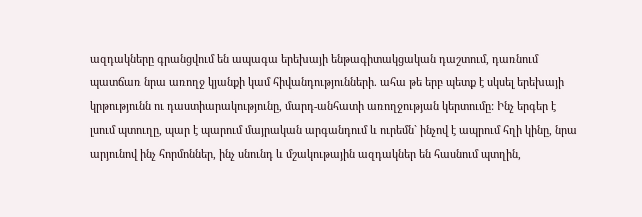ազդակները գրանցվում են ապագա երեխայի ենթագիտակցական դաշտում, դառնում պատճառ նրա առողջ կյանքի կամ հիվանդությունների. ահա թե երբ պետք է սկսել երեխայի կրթությունն ու դաստիարակությունը, մարդ-անհատի առողջության կերտումը: Ինչ երգեր է լսում պտուղը, պար է պարում մայրական արգանդում և ուրեմն` ինչով է ապրում հղի կինը, նրա արյունով ինչ հորմոններ, ինչ սնունդ և մշակութային ազդակներ են հասնում պտղին,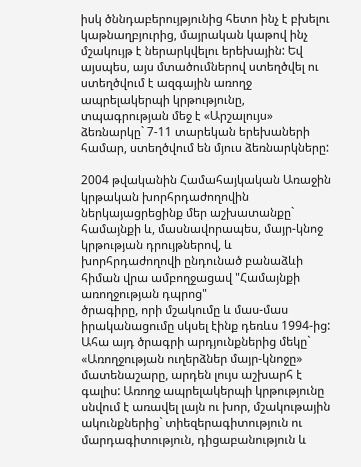իսկ ծննդաբերույթյունից հետո ինչ է բխելու կաթնաղբյուրից, մայրական կաթով ինչ մշակույթ է ներարկվելու երեխային: Եվ այսպես, այս մտածումներով ստեղծվել ու ստեղծվում է ազգային առողջ ապրելակերպի կրթությունը, տպագրության մեջ է «Արշալույս» ձեռնարկը` 7-11 տարեկան երեխաների համար, ստեղծվում են մյուս ձեռնարկները:

2004 թվականին Համահայկական Առաջին կրթական խորհրդաժողովին ներկայացրեցինք մեր աշխատանքը` համայնքի և, մասնավորապես, մայր-կնոջ կրթության դրույթներով, և խորհրդաժողովի ընդունած բանաձևի հիման վրա ամբողջացավ "Համայնքի առողջության դպրոց"
ծրագիրը, որի մշակումը և մաս-մաս իրականացումը սկսել էինք դեռևս 1994-ից: Ահա այդ ծրագրի արդյունքներից մեկը` «Առողջության ուղերձներ մայր-կնոջը» մատենաշարը, արդեն լույս աշխարհ է գալիս: Առողջ ապրելակերպի կրթությունը սնվում է առավել լայն ու խոր, մշակութային ակունքներից` տիեզերագիտություն ու մարդագիտություն, դիցաբանություն և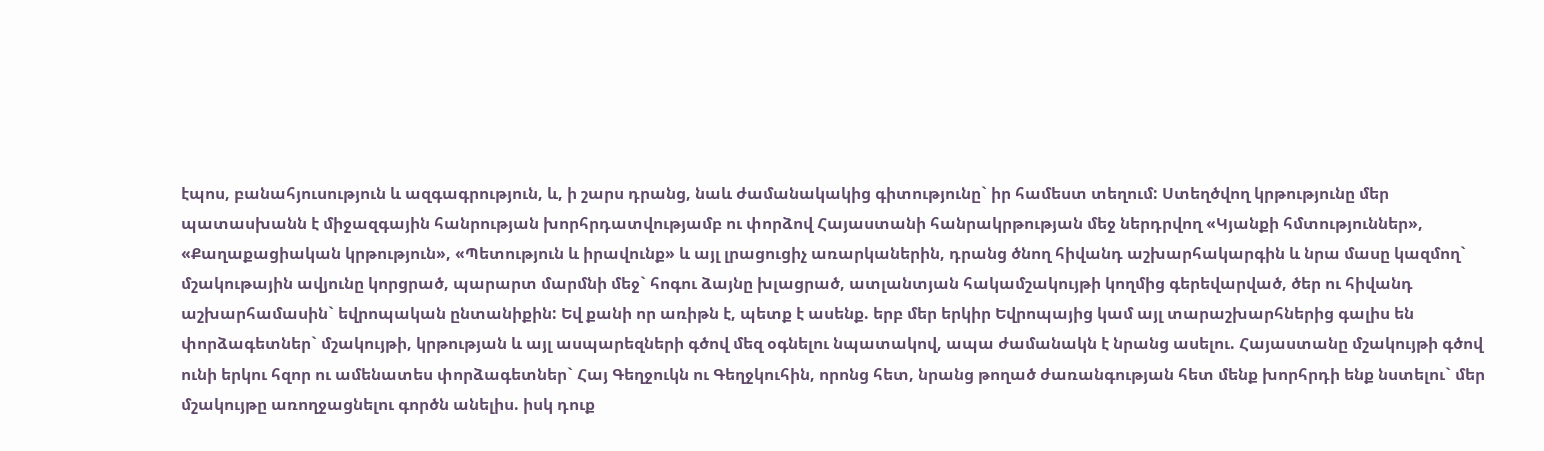էպոս, բանահյուսություն և ազգագրություն, և, ի շարս դրանց, նաև ժամանակակից գիտությունը` իր համեստ տեղում: Ստեղծվող կրթությունը մեր պատասխանն է միջազգային հանրության խորհրդատվությամբ ու փորձով Հայաստանի հանրակրթության մեջ ներդրվող «Կյանքի հմտություններ», «Քաղաքացիական կրթություն», «Պետություն և իրավունք» և այլ լրացուցիչ առարկաներին, դրանց ծնող հիվանդ աշխարհակարգին և նրա մասը կազմող` մշակութային ավյունը կորցրած, պարարտ մարմնի մեջ` հոգու ձայնը խլացրած, ատլանտյան հակամշակույթի կողմից գերեվարված, ծեր ու հիվանդ աշխարհամասին` եվրոպական ընտանիքին: Եվ քանի որ առիթն է, պետք է ասենք. երբ մեր երկիր Եվրոպայից կամ այլ տարաշխարհներից գալիս են փորձագետներ` մշակույթի, կրթության և այլ ասպարեզների գծով մեզ օգնելու նպատակով, ապա ժամանակն է նրանց ասելու. Հայաստանը մշակույթի գծով ունի երկու հզոր ու ամենատես փորձագետներ` Հայ Գեղջուկն ու Գեղջկուհին, որոնց հետ, նրանց թողած ժառանգության հետ մենք խորհրդի ենք նստելու` մեր մշակույթը առողջացնելու գործն անելիս. իսկ դուք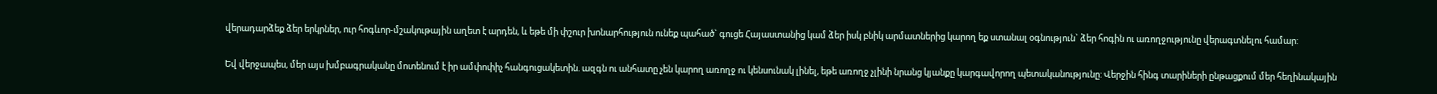վերադարձեք ձեր երկրներ, ուր հոգևոր-մշակութային աղետ է արդեն, և եթե մի փշուր խոնարհություն ունեք պահած` գուցե Հայաստանից կամ ձեր իսկ բնիկ արմատներից կարող եք ստանալ օգնություն` ձեր հոգին ու առողջությունը վերագտնելու համար:

Եվ վերջապես, մեր այս խմբագրականը մոտենում է իր ամփոփիչ հանգուցակետին. ազգն ու անհատը չեն կարող առողջ ու կենսունակ լինել, եթե առողջ չլինի նրանց կյանքը կարգավորող պետականությունը: Վերջին հինգ տարիների ընթացքում մեր հեղինակային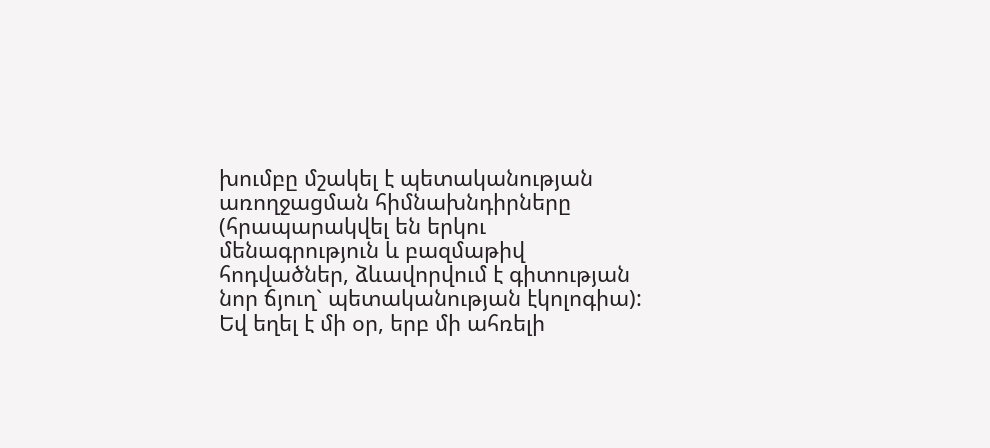խումբը մշակել է պետականության առողջացման հիմնախնդիրները (հրապարակվել են երկու մենագրություն և բազմաթիվ հոդվածներ, ձևավորվում է գիտության նոր ճյուղ` պետականության էկոլոգիա): Եվ եղել է մի օր, երբ մի ահռելի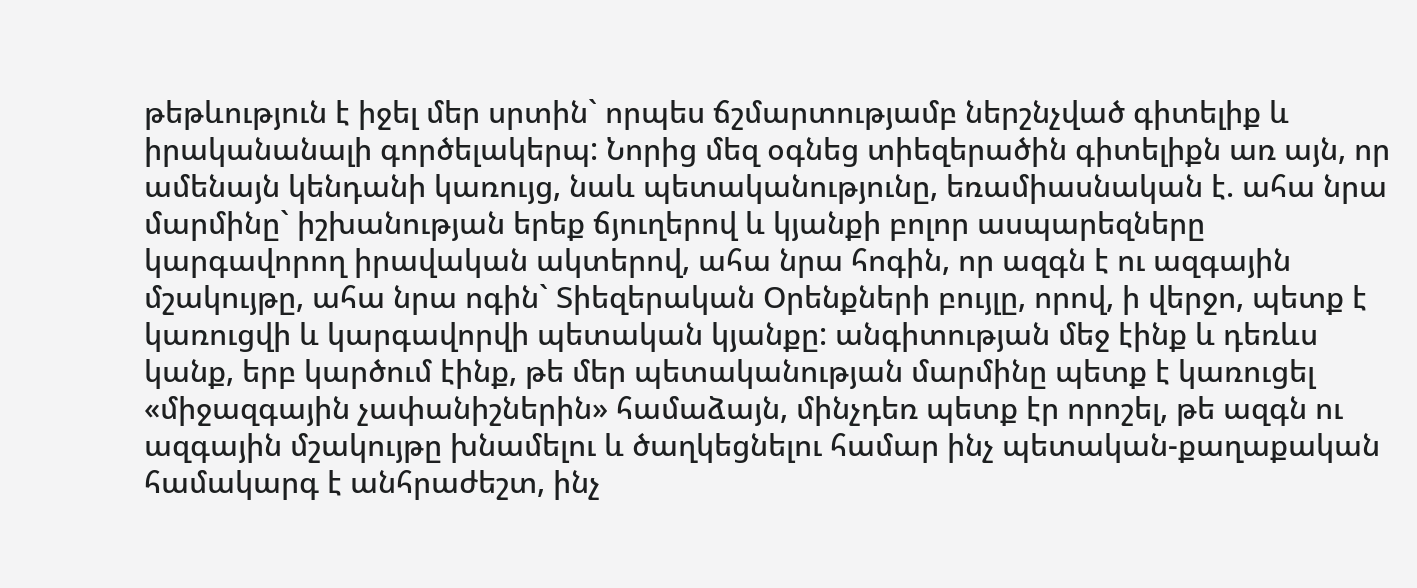թեթևություն է իջել մեր սրտին` որպես ճշմարտությամբ ներշնչված գիտելիք և իրականանալի գործելակերպ: Նորից մեզ օգնեց տիեզերածին գիտելիքն առ այն, որ ամենայն կենդանի կառույց, նաև պետականությունը, եռամիասնական է. ահա նրա մարմինը` իշխանության երեք ճյուղերով և կյանքի բոլոր ասպարեզները կարգավորող իրավական ակտերով, ահա նրա հոգին, որ ազգն է ու ազգային մշակույթը, ահա նրա ոգին` Տիեզերական Օրենքների բույլը, որով, ի վերջո, պետք է կառուցվի և կարգավորվի պետական կյանքը: անգիտության մեջ էինք և դեռևս կանք, երբ կարծում էինք, թե մեր պետականության մարմինը պետք է կառուցել «միջազգային չափանիշներին» համաձայն, մինչդեռ պետք էր որոշել, թե ազգն ու ազգային մշակույթը խնամելու և ծաղկեցնելու համար ինչ պետական-քաղաքական համակարգ է անհրաժեշտ, ինչ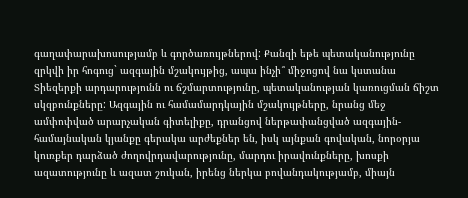գաղափարախոսությամբ և գործառույթներով: Քանզի եթե պետականությունը զրկվի իր հոգուց` ազգային մշակույթից, ապա ինչի՞ միջոցով նա կստանա Տիեզերքի արդարությունն ու ճշմարտությունը, պետականության կառուցման ճիշտ սկզբունքները: Ազգային ու համամարդկային մշակույթները, նրանց մեջ ամփոփված արարչական գիտելիքը, դրանցով ներթափանցված ազգային-համայնական կյանքը գերակա արժեքներ են, իսկ այնքան գովական, նորօրյա կուռքեր դարձած ժողովրդավարությունը, մարդու իրավունքները, խոսքի ազատությունը և ազատ շուկան, իրենց ներկա բովանդակությամբ, միայն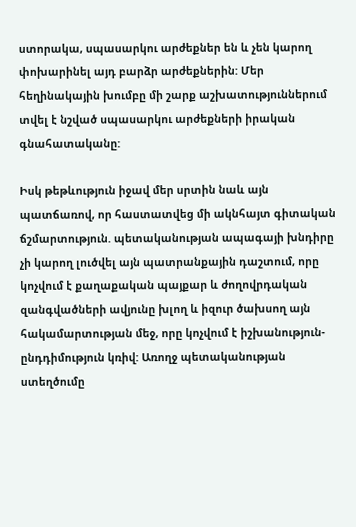ստորակա, սպասարկու արժեքներ են և չեն կարող փոխարինել այդ բարձր արժեքներին: Մեր հեղինակային խումբը մի շարք աշխատություններում տվել է նշված սպասարկու արժեքների իրական գնահատականը:

Իսկ թեթևություն իջավ մեր սրտին նաև այն պատճառով, որ հաստատվեց մի ակնհայտ գիտական ճշմարտություն. պետականության ապագայի խնդիրը չի կարող լուծվել այն պատրանքային դաշտում, որը կոչվում է քաղաքական պայքար և ժողովրդական զանգվածների ավյունը խլող և իզուր ծախսող այն հակամարտության մեջ, որը կոչվում է իշխանություն-ընդդիմություն կռիվ: Առողջ պետականության ստեղծումը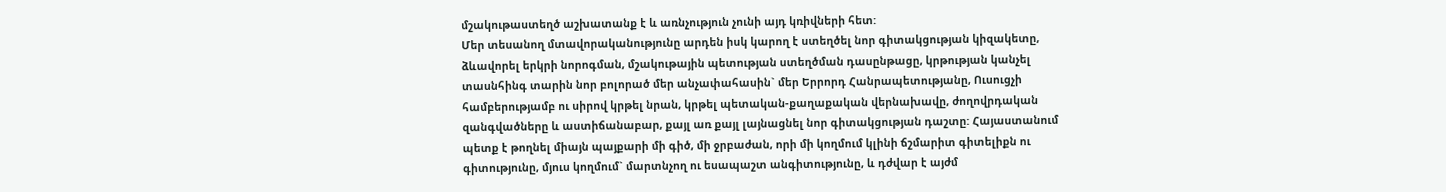մշակութաստեղծ աշխատանք է և առնչություն չունի այդ կռիվների հետ:
Մեր տեսանող մտավորականությունը արդեն իսկ կարող է ստեղծել նոր գիտակցության կիզակետը, ձևավորել երկրի նորոգման, մշակութային պետության ստեղծման դասընթացը, կրթության կանչել տասնհինգ տարին նոր բոլորած մեր անչափահասին` մեր Երրորդ Հանրապետությանը, Ուսուցչի համբերությամբ ու սիրով կրթել նրան, կրթել պետական-քաղաքական վերնախավը, ժողովրդական զանգվածները և աստիճանաբար, քայլ առ քայլ լայնացնել նոր գիտակցության դաշտը: Հայաստանում պետք է թողնել միայն պայքարի մի գիծ, մի ջրբաժան, որի մի կողմում կլինի ճշմարիտ գիտելիքն ու գիտությունը, մյուս կողմում` մարտնչող ու եսապաշտ անգիտությունը, և դժվար է այժմ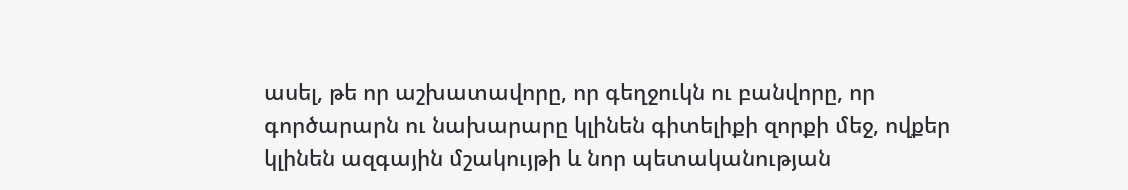ասել, թե որ աշխատավորը, որ գեղջուկն ու բանվորը, որ գործարարն ու նախարարը կլինեն գիտելիքի զորքի մեջ, ովքեր կլինեն ազգային մշակույթի և նոր պետականության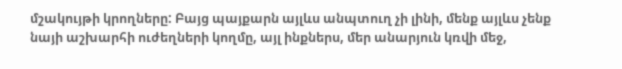մշակույթի կրողները: Բայց պայքարն այլևս անպտուղ չի լինի, մենք այլևս չենք նայի աշխարհի ուժեղների կողմը, այլ ինքներս, մեր անարյուն կռվի մեջ,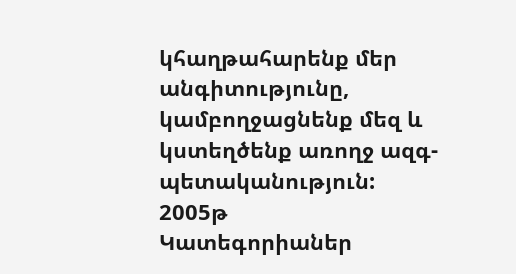կհաղթահարենք մեր անգիտությունը, կամբողջացնենք մեզ և կստեղծենք առողջ ազգ- պետականություն:
2005թ
Կատեգորիաներ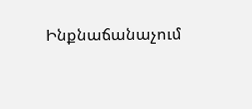Ինքնաճանաչում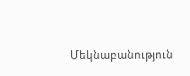Մեկնաբանություն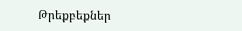Թրեքբեքներ